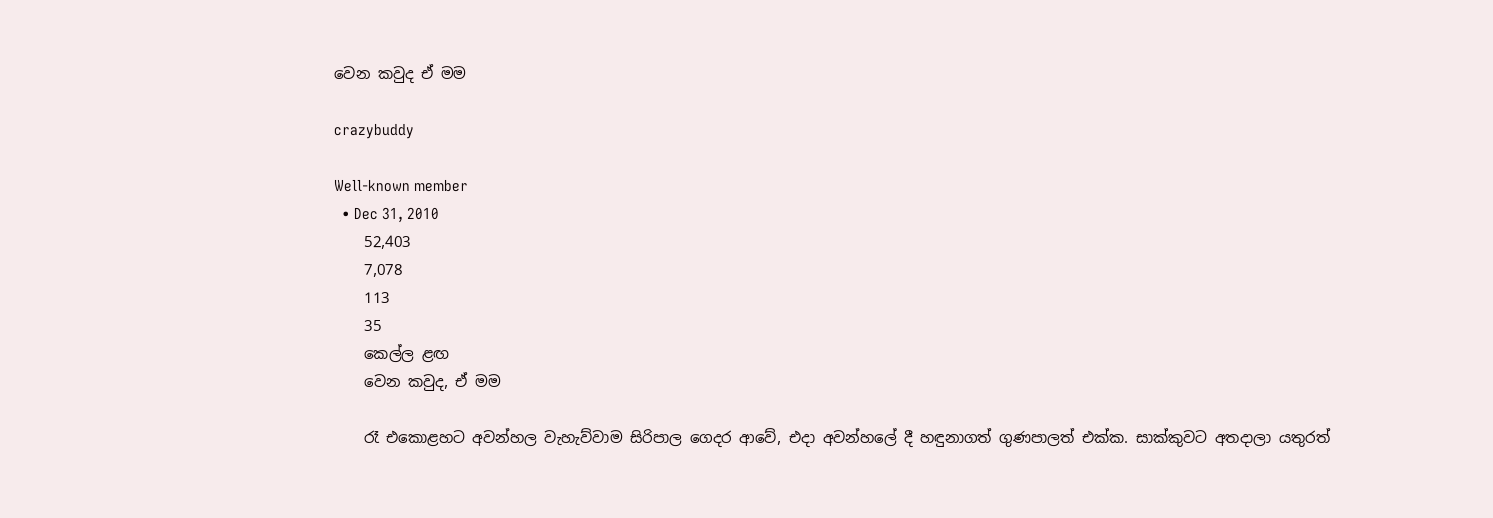වෙන කවුද ඒ මම

crazybuddy

Well-known member
  • Dec 31, 2010
    52,403
    7,078
    113
    35
    කෙල්ල ළඟ
    වෙන කවුද, ඒ මම

    රෑ එකොළහට අවන්හල වැහැව්වාම සිරිපාල ගෙදර ආවේ, එදා අවන්හලේ දී හඳුනාගත් ගුණපාලත් එක්ක. සාක්කුවට අතදාලා යතුරත්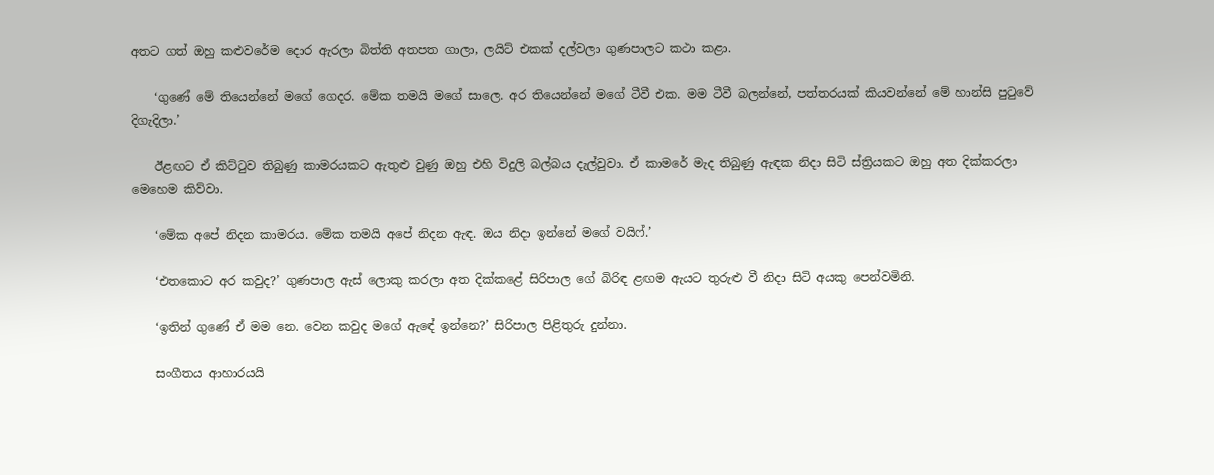අතට ගත් ඔහු කළුවරේම දොර ඇරලා බිත්ති අතපත ගාලා, ලයිට් එකක් දල්වලා ගුණපාලට කථා කළා.

    ‘ගුණේ මේ තියෙන්නේ මගේ ගෙදර. මේක තමයි මගේ සාලෙ. අර තියෙන්නේ මගේ ටීවී එක. මම ටීවී බලන්නේ, පත්තරයක් කියවන්නේ මේ හාන්සි පුටුවේ දිගැදිලා.’

    ඊළඟට ඒ කිට්ටුව තිබුණු කාමරයකට ඇතුළු වුණු ඔහු එහි විදුලි බල්බය දැල්වුවා. ඒ කාමරේ මැද තිබුණු ඇඳක නිදා සිටි ස්ත්‍රියකට ඔහු අත දික්කරලා මෙහෙම කිව්වා.

    ‘මේක අපේ නිදන කාමරය. මේක තමයි අපේ නිදන ඇඳ. ඔය නිදා ඉන්නේ මගේ වයිෆ්.’

    ‘එතකොට අර කවුද?’ ගුණපාල ඇස් ලොකු කරලා අත දික්කළේ සිරිපාල ගේ බිරිඳ ළඟම ඇයට තුරුළු වී නිදා සිටි අයකු පෙන්වමිනි.

    ‘ඉතින් ගුණේ ඒ මම නෙ. වෙන කවුද මගේ ඇඳේ ඉන්නෙ?’ සිරිපාල පිළිතුරු දුන්නා.

    සංගීතය ආහාරයයි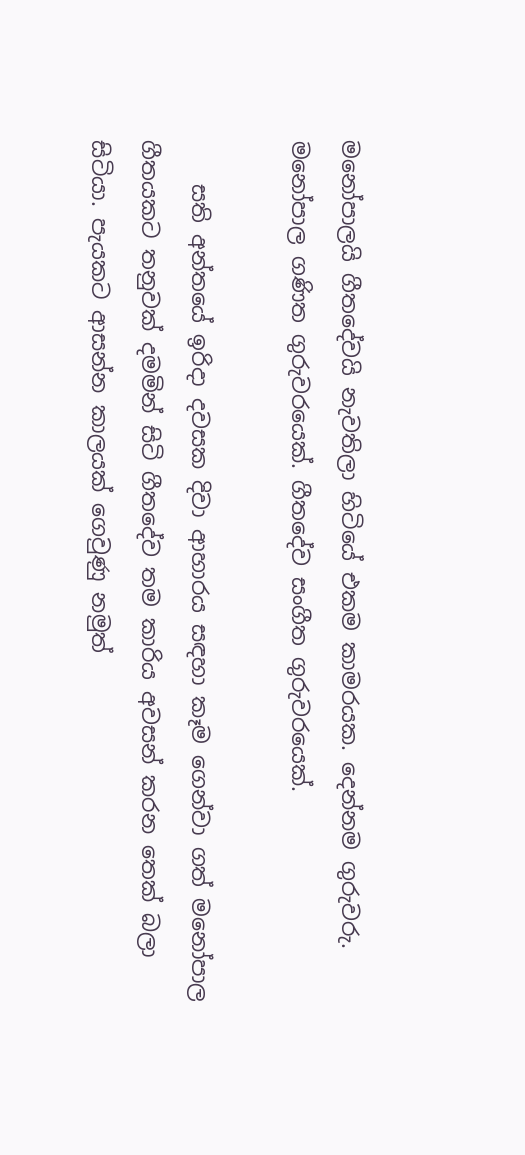මනෝපාලයි ගීතදේවයි නැවතිලා හිටියේ එකම කාමරයක. දෙන්නම ගුරුවරු. මනෝපාල ගණිත ගුරුවරයෙක්. ගීතදේව සංගීත ගුරුවරයෙක්.

    සති අන්තයේ ඉරිදා දවසක දිවා ආහාරය සඳහා කෑම ගෙන්වා ගත් මනෝපාල ගීතයකට තනුවක් දමමින් සිටි ගීතදේව තම කාරිය අවසන් කරන තෙක් බලා සිටියා. පැයකට ආසන්න කාලයක් ගෙවුණු නමුත්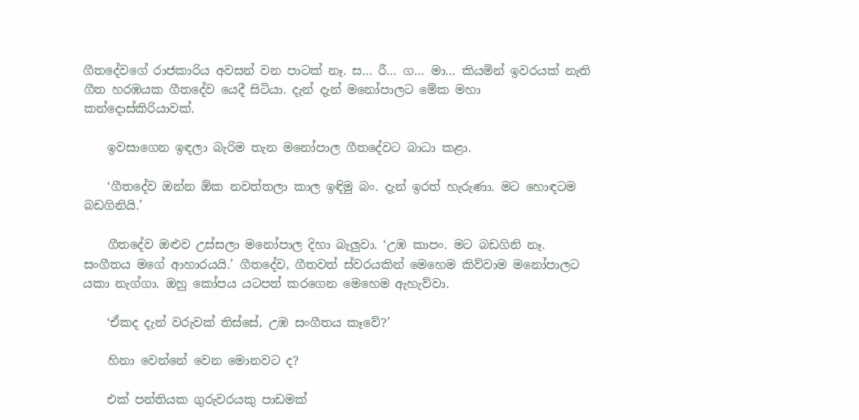ගීතදේවගේ රාජකාරිය අවසන් වන පාටක් නෑ. ස… රී… ග… මා… කියමින් ඉවරයක් නැති ගීත හරඹයක ගීතදේව යෙදී සිටියා. දැන් දැන් මනෝපාලට මේක මහා කන්දොස්කිරියාවක්.

    ඉවසාගෙන ඉඳලා බැරිම තැන මනෝපාල ගීතදේවට බාධා කළා.

    ‘ගීතදේව ඔන්න ඕක නවත්තලා කාල ඉඳිමු බං. දැන් ඉරත් හැරුණා. මට හොඳටම බඩගිනියි.’

    ගීතදේව ඔළුව උස්සලා මනෝපාල දිහා බැලුවා. ‘උඹ කාපං. මට බඩගිනි නෑ. සංගීතය මගේ ආහාරයයි.’ ගීතදේව, ගීතවත් ස්වරයකින් මෙහෙම කිව්වාම මනෝපාලට යකා නැග්ගා. ඔහු කෝපය යටපත් කරගෙන මෙහෙම ඇහැව්වා.

    ‘ඒකද දැන් වරුවක් තිස්සේ, උඹ සංගීතය කෑවේ?’

    හිනා වෙන්නේ වෙන මොනවට ද?

    එක් පන්තියක ගුරුවරයකු පාඩමක්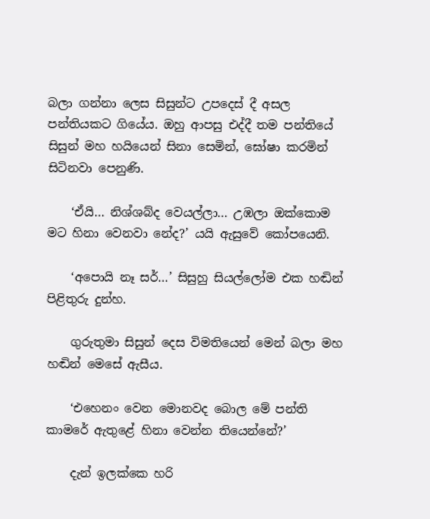බලා ගන්නා ලෙස සිසුන්ට උපදෙස් දී අසල පන්තියකට ගියේය. ඔහු ආපසු එද්දී තම පන්තියේ සිසුන් මහ හයියෙන් සිනා සෙමින්, ඝෝෂා කරමින් සිටිනවා පෙනුණි.

    ‘ඒයි… නිශ්ශබ්ද වෙයල්ලා… උඹලා ඔක්කොම මට හිනා වෙනවා නේද?’ යයි ඇසුවේ කෝපයෙනි.

    ‘අපොයි නෑ සර්…’ සිසුහු සියල්ලෝම එක හඬින් පිළිතුරු දුන්හ.

    ගුරුතුමා සිසුන් දෙස විමතියෙන් මෙන් බලා මහ හඬින් මෙසේ ඇසීය.

    ‘එහෙනං වෙන මොනවද බොල මේ පන්ති කාමරේ ඇතුළේ හිනා වෙන්න තියෙන්නේ?’

    දැන් ඉලක්කෙ හරි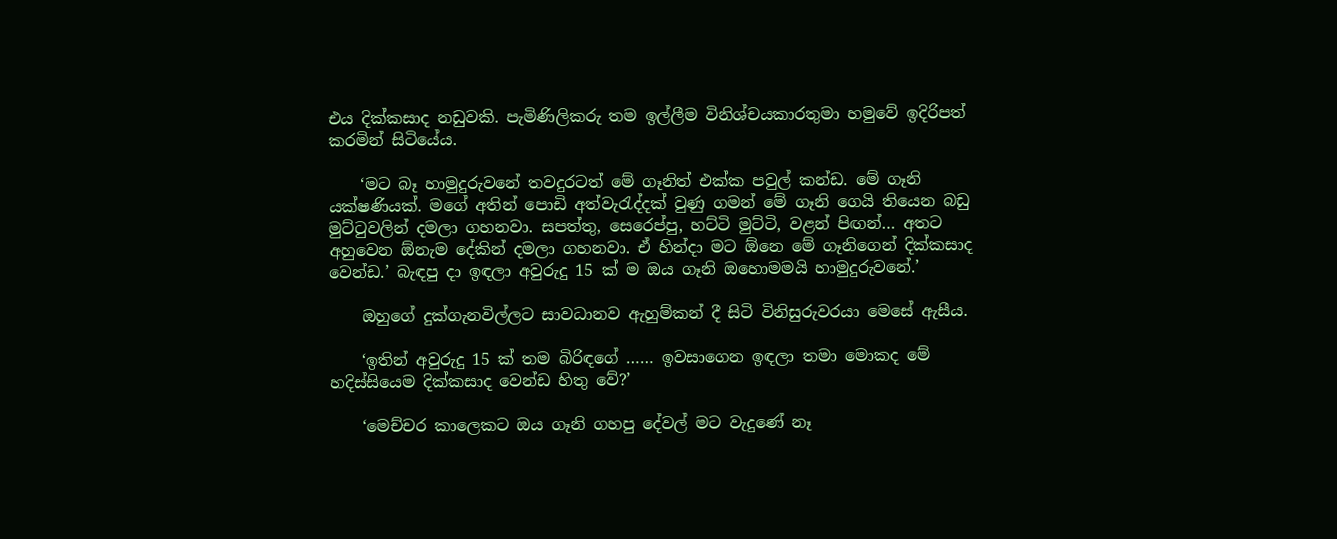එය දික්කසාද නඩුවකි. පැමිණිලිකරු තම ඉල්ලීම විනිශ්චයකාරතුමා හමුවේ ඉදිරිපත් කරමින් සිටියේය.

    ‘මට බෑ හාමුදුරුවනේ තවදුරටත් මේ ගෑනිත් එක්ක පවුල් කන්ඩ. මේ ගෑනි යක්ෂණියක්. මගේ අතින් පොඩි අත්වැරැද්දක් වුණු ගමන් මේ ගෑනි ගෙයි තියෙන බඩු මුට්ටුවලින් දමලා ගහනවා. සපත්තු, සෙරෙප්පු, හට්ටි මුට්ටි, වළන් පිඟන්… අතට අහුවෙන ඕනැම දේකින් දමලා ගහනවා. ඒ හින්දා මට ඕනෙ මේ ගෑනිගෙන් දික්කසාද වෙන්ඩ.’ බැඳපු දා ඉඳලා අවුරුදු 15 ක් ම ඔය ගෑනි ඔහොමමයි හාමුදුරුවනේ.’

    ඔහුගේ දුක්ගැනවිල්ලට සාවධානව ඇහුම්කන් දී සිටි විනිසුරුවරයා මෙසේ ඇසීය.

    ‘ඉතින් අවුරුදු 15 ක් තම බිරිඳගේ …… ඉවසාගෙන ඉඳලා තමා මොකද මේ හදිස්සියෙම දික්කසාද වෙන්ඩ හිතු වේ?’

    ‘මෙච්චර කාලෙකට ඔය ගෑනි ගහපු දේවල් මට වැදුණේ නෑ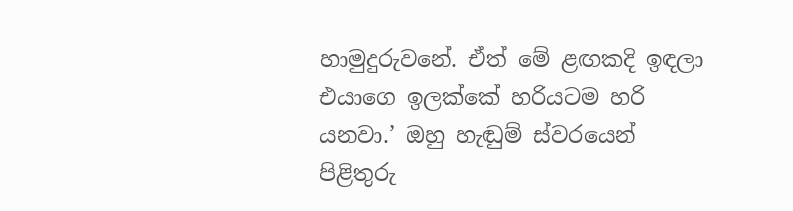හාමුදුරුවනේ. ඒත් මේ ළඟකදි ඉඳලා එයාගෙ ඉලක්කේ හරියටම හරි යනවා.’ ඔහු හැඬුම් ස්වරයෙන් පිළිතුරු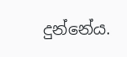දුන්නේය.